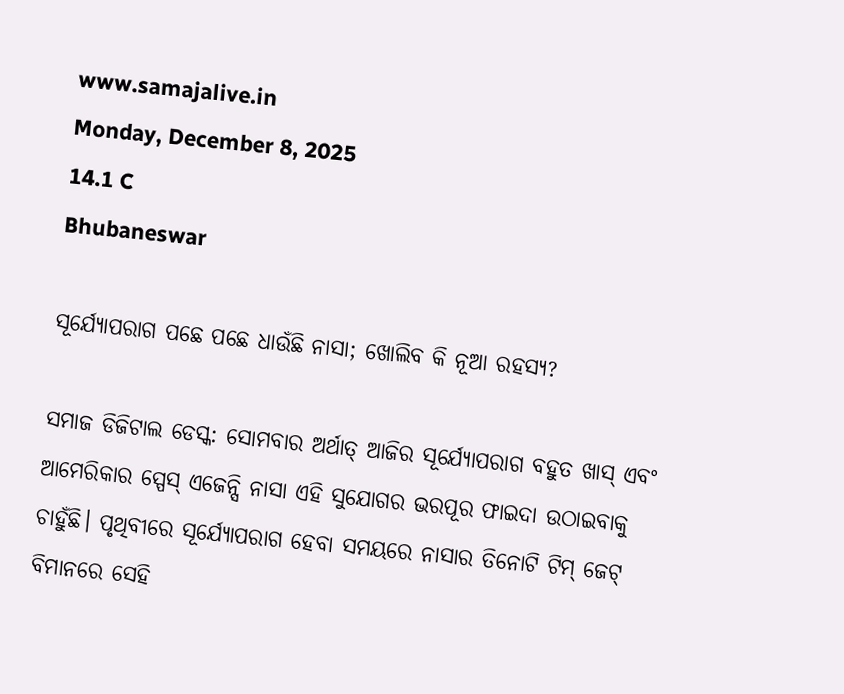www.samajalive.in
Monday, December 8, 2025
14.1 C
Bhubaneswar

ସୂର୍ଯ୍ୟୋପରାଗ ପଛେ ପଛେ ଧାଉଁଛି ନାସା; ଖୋଲିବ କି ନୂଆ ରହସ୍ୟ?

ସମାଜ ଡିଜିଟାଲ ଡେସ୍କ: ସୋମବାର ଅର୍ଥାତ୍‌ ଆଜିର ସୂର୍ଯ୍ୟୋପରାଗ ବହୁତ ଖାସ୍‌ ଏବଂ ଆମେରିକାର ସ୍ପେସ୍ ଏଜେନ୍ସି ନାସା ଏହି ସୁଯୋଗର ଭରପୂର ଫାଇଦା ଉଠାଇବାକୁ ଚାହୁଁଛି। ପୃଥିବୀରେ ସୂର୍ଯ୍ୟୋପରାଗ ହେବା ସମୟରେ ନାସାର ତିନୋଟି ଟିମ୍‌ ଜେଟ୍ ବିମାନରେ ସେହି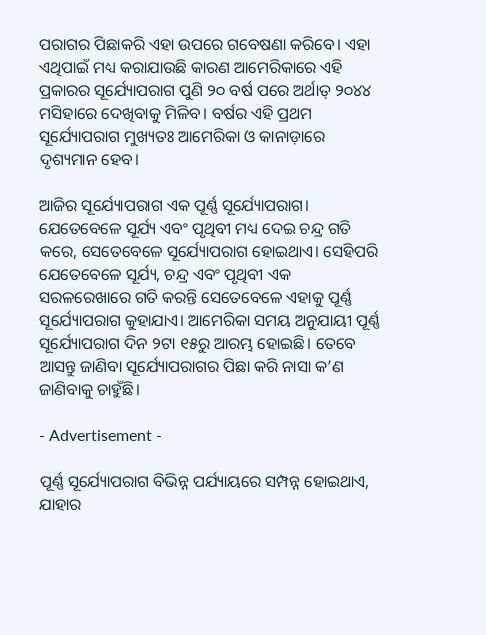ପରାଗର ପିଛାକରି ଏହା ଉପରେ ଗବେଷଣା କରିବେ। ଏହା ଏଥିପାଇଁ ମଧ୍ୟ କରାଯାଉଛି କାରଣ ଆମେରିକାରେ ଏହି ପ୍ରକାରର ସୂର୍ଯ୍ୟୋପରାଗ ପୁଣି ୨୦ ବର୍ଷ ପରେ ଅର୍ଥାତ୍ ୨୦୪୪ ମସିହାରେ ଦେଖିବାକୁ ମିଳିବ। ବର୍ଷର ଏହି ପ୍ରଥମ ସୂର୍ଯ୍ୟୋପରାଗ ମୁଖ୍ୟତଃ ଆମେରିକା ଓ କାନାଡ଼ାରେ ଦୃଶ୍ୟମାନ ହେବ।

ଆଜିର ସୂର୍ଯ୍ୟୋପରାଗ ଏକ ପୂର୍ଣ୍ଣ ସୂର୍ଯ୍ୟୋପରାଗ। ଯେତେବେଳେ ସୂର୍ଯ୍ୟ ଏବଂ ପୃଥିବୀ ମଧ୍ୟ ଦେଇ ଚନ୍ଦ୍ର ଗତି କରେ, ସେତେବେଳେ ସୂର୍ଯ୍ୟୋପରାଗ ହୋଇଥାଏ। ସେହିପରି ଯେତେବେଳେ ସୂର୍ଯ୍ୟ, ଚନ୍ଦ୍ର ଏବଂ ପୃଥିବୀ ଏକ ସରଳରେଖାରେ ଗତି କରନ୍ତି ସେତେବେଳେ ଏହାକୁ ପୂର୍ଣ୍ଣ ସୂର୍ଯ୍ୟୋପରାଗ କୁହାଯାଏ। ଆମେରିକା ସମୟ ଅନୁଯାୟୀ ପୂର୍ଣ୍ଣ ସୂର୍ଯ୍ୟୋପରାଗ ଦିନ ୨ଟା ୧୫ରୁ ଆରମ୍ଭ ହୋଇଛି। ତେବେ ଆସନ୍ତୁ ଜାଣିବା ସୂର୍ଯ୍ୟୋପରାଗର ପିଛା କରି ନାସା କ’ଣ ଜାଣିବାକୁ ଚାହୁଁଛି।

- Advertisement -

ପୂର୍ଣ୍ଣ ସୂର୍ଯ୍ୟୋପରାଗ ବିଭିନ୍ନ ପର୍ଯ୍ୟାୟରେ ସମ୍ପନ୍ନ ହୋଇଥାଏ, ଯାହାର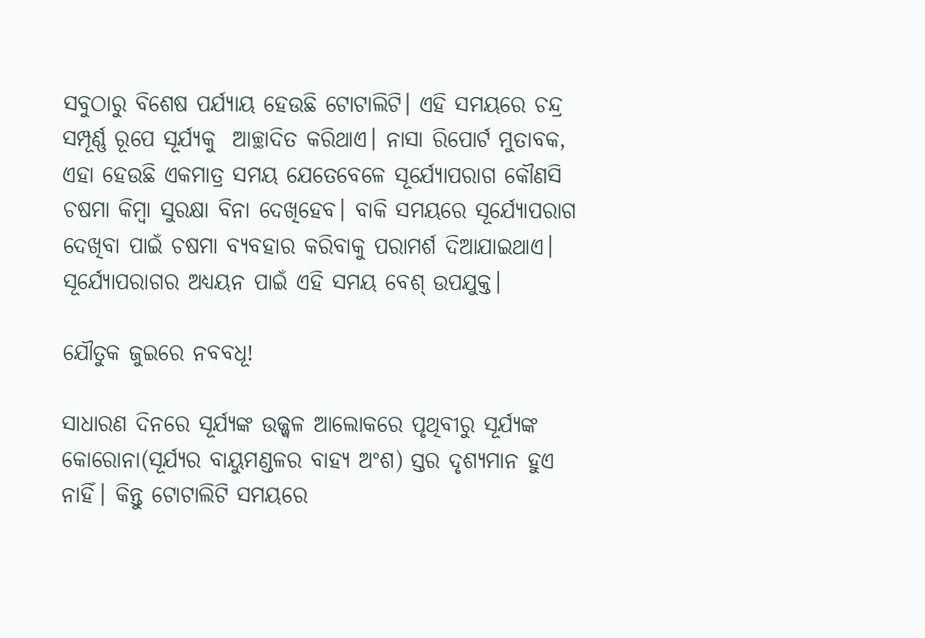ସବୁଠାରୁ ବିଶେଷ ପର୍ଯ୍ୟାୟ ହେଉଛି ଟୋଟାଲିଟି। ଏହି ସମୟରେ ଚନ୍ଦ୍ର ସମ୍ପୂର୍ଣ୍ଣ ରୂପେ ସୂର୍ଯ୍ୟକୁ  ଆଚ୍ଛାଦିତ କରିଥାଏ। ନାସା ରିପୋର୍ଟ ମୁତାବକ, ଏହା ହେଉଛି ଏକମାତ୍ର ସମୟ ଯେତେବେଳେ ସୂର୍ଯ୍ୟୋପରାଗ କୌଣସି ଚଷମା କିମ୍ବା ସୁରକ୍ଷା ବିନା ଦେଖିହେବ। ବାକି ସମୟରେ ସୂର୍ଯ୍ୟୋପରାଗ ଦେଖିବା ପାଇଁ ଚଷମା ବ୍ୟବହାର କରିବାକୁ ପରାମର୍ଶ ଦିଆଯାଇଥାଏ। ସୂର୍ଯ୍ୟୋପରାଗର ଅଧ୍ୟୟନ ପାଇଁ ଏହି ସମୟ ବେଶ୍ ଉପଯୁକ୍ତ।

ଯୌତୁକ ଜୁଇରେ ନବବଧୂ!

ସାଧାରଣ ଦିନରେ ସୂର୍ଯ୍ୟଙ୍କ ଉଜ୍ଜ୍ୱଳ ଆଲୋକରେ ପୃଥିବୀରୁ ସୂର୍ଯ୍ୟଙ୍କ କୋରୋନା(ସୂର୍ଯ୍ୟର ବାୟୁମଣ୍ଡଳର ବାହ୍ୟ ଅଂଶ) ସ୍ତର ଦୃଶ୍ୟମାନ ହୁଏ ନାହିଁ। କିନ୍ତୁ ଟୋଟାଲିଟି ସମୟରେ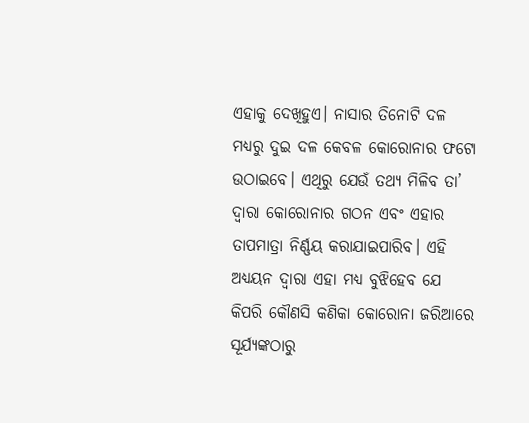ଏହାକୁ ଦେଖିହୁଏ। ନାସାର ତିନୋଟି ଦଳ ମଧ୍ୟରୁ ଦୁଇ ଦଳ କେବଳ କୋରୋନାର ଫଟୋ ଉଠାଇବେ। ଏଥିରୁ ଯେଉଁ ତଥ୍ୟ ମିଳିବ ତା’ ଦ୍ବାରା କୋରୋନାର ଗଠନ ଏବଂ ଏହାର ତାପମାତ୍ରା ନିର୍ଣ୍ଣୟ କରାଯାଇପାରିବ। ଏହି ଅଧ୍ୟୟନ ଦ୍ବାରା ଏହା ମଧ୍ୟ ବୁଝିହେବ ଯେ କିପରି କୌଣସି କଣିକା କୋରୋନା ଜରିଆରେ ସୂର୍ଯ୍ୟଙ୍କଠାରୁ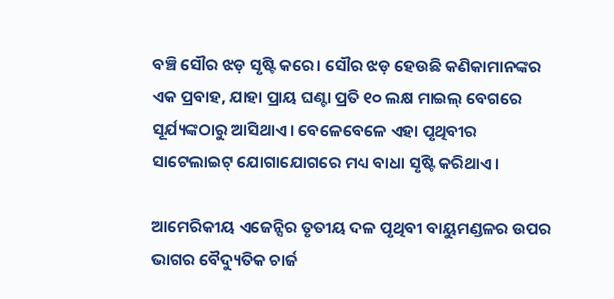ବଞ୍ଚି ସୌର ଝଡ଼ ସୃଷ୍ଟି କରେ। ସୌର ଝଡ଼ ହେଉଛି କଣିକାମାନଙ୍କର ଏକ ପ୍ରବାହ, ଯାହା ପ୍ରାୟ ଘଣ୍ଟା ପ୍ରତି ୧୦ ଲକ୍ଷ ମାଇଲ୍ ବେଗରେ ସୂର୍ଯ୍ୟଙ୍କଠାରୁ ଆସିଥାଏ। ବେଳେବେଳେ ଏହା ପୃଥିବୀର ସାଟେଲାଇଟ୍‌ ଯୋଗାଯୋଗରେ ମଧ୍ୟ ବାଧା ସୃଷ୍ଟି କରିଥାଏ।

ଆମେରିକୀୟ ଏଜେନ୍ସିର ତୃତୀୟ ଦଳ ପୃଥିବୀ ବାୟୁମଣ୍ଡଳର ଉପର ଭାଗର ବୈଦ୍ୟୁତିକ ଚାର୍ଜ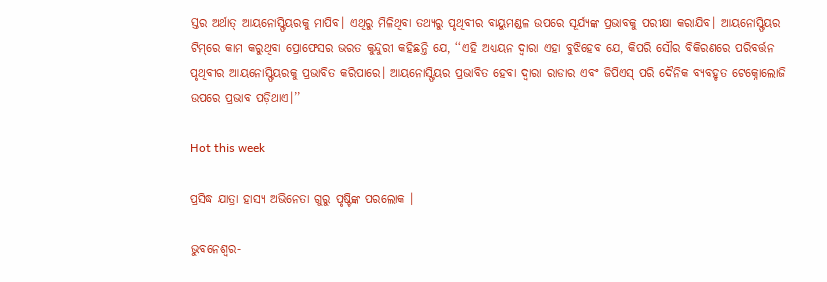ସ୍ତର ଅର୍ଥାତ୍‌ ଆୟନୋସ୍ଫିୟରକୁ ମାପିବ। ଏଥିରୁ ମିଳିଥିବା ତଥ୍ୟରୁ ପୃଥିବୀର ବାୟୁମଣ୍ଡଳ ଉପରେ ସୂର୍ଯ୍ୟଙ୍କ ପ୍ରଭାବକୁ ପରୀକ୍ଷା କରାଯିବ। ଆୟନୋସ୍ଫିୟର ଟିମ୍‌ରେ କାମ କରୁଥିବା ପ୍ରୋଫେସର ଭରତ କୁନ୍ଦୁରୀ କହିଛନ୍ତି ଯେ, ‘‘ଏହି ଅଧ୍ୟୟନ ଦ୍ବାରା ଏହା ବୁଝିହେବ ଯେ, କିପରି ସୌର ବିକିରଣରେ ପରିବର୍ତ୍ତନ ପୃଥିବୀର ଆୟନୋସ୍ଫିୟରକୁ ପ୍ରଭାବିତ କରିପାରେ। ଆୟନୋସ୍ଫିୟର ପ୍ରଭାବିତ ହେବା ଦ୍ବାରା ରାଡାର ଏବଂ ଜିପିଏସ୍ ପରି ଦୈନିକ ବ୍ୟବହୃତ ଟେକ୍ନୋଲୋଜି ଉପରେ ପ୍ରଭାବ ପଡ଼ିଥାଏ।’’

Hot this week

ପ୍ରସିଦ୍ଧ ଯାତ୍ରା ହାସ୍ୟ ଅଭିନେତା ଗୁରୁ ପୃଷ୍ଟିଙ୍କ ପରଲୋକ ।

ଭୁବନେଶ୍ୱର-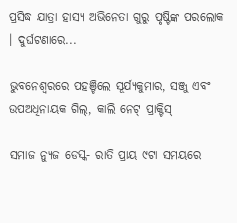ପ୍ରସିଦ୍ଧ ଯାତ୍ରା ହାସ୍ୟ ଅଭିନେତା ଗୁରୁ ପୃଷ୍ଟିଙ୍କ ପରଲୋକ । ଦୁର୍ଘଟଣାରେ...

ଭୁବନେଶ୍ବରରେ ପହଞ୍ଚିଲେ ସୂର୍ଯ୍ୟକୁମାର, ସଞ୍ଜୁ ଏବଂ ଉପଅଧିନାୟକ ଗିଲ୍, କାଲି ନେଟ୍ ପ୍ରାକ୍ଟିସ୍

ସମାଜ ନ୍ୟୁଜ ଡେସ୍କ- ରାତି ପ୍ରାୟ ୯ଟା ସମୟରେ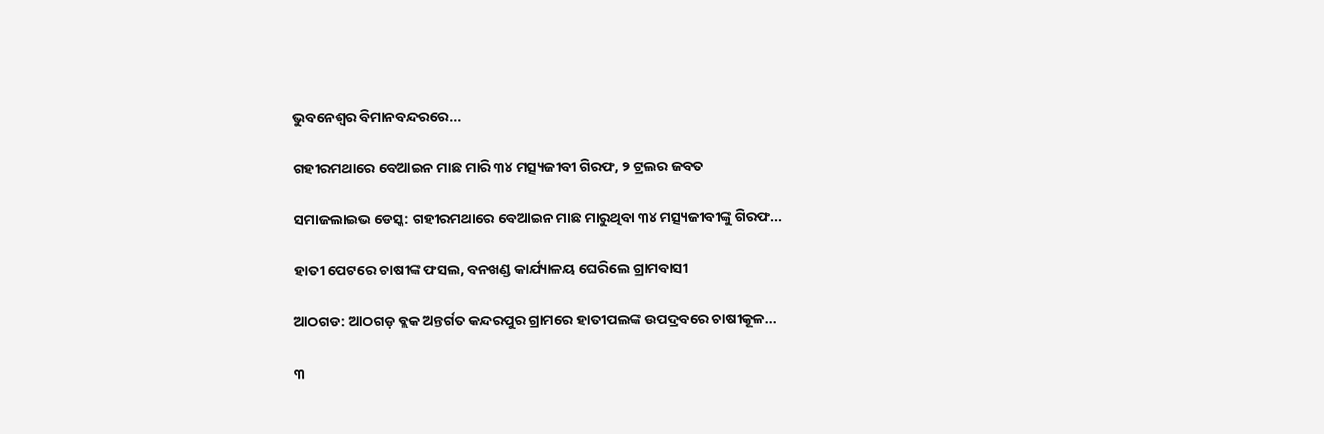ଭୁବନେଶ୍ବର ବିମାନବନ୍ଦରରେ...

ଗହୀରମଥାରେ ବେଆଇନ ମାଛ ମାରି ୩୪ ମତ୍ସ୍ୟଜୀବୀ ଗିରଫ, ୨ ଟ୍ରଲର ଜବତ

ସମାଜଲାଇଭ ଡେସ୍କ: ଗହୀରମଥାରେ ବେଆଇନ ମାଛ ମାରୁଥିବା ୩୪ ମତ୍ସ୍ୟଜୀବୀଙ୍କୁ ଗିରଫ...

ହାତୀ ପେଟରେ ଚାଷୀଙ୍କ ଫସଲ, ବନଖଣ୍ଡ କାର୍ଯ୍ୟାଳୟ ଘେରିଲେ ଗ୍ରାମବାସୀ

ଆଠଗଡ: ଆଠଗଡ଼ ବ୍ଲକ ଅନ୍ତର୍ଗତ କନ୍ଦରପୁର ଗ୍ରାମରେ ହାତୀପଲଙ୍କ ଉପଦ୍ରବରେ ଚାଷୀକୂଳ...

୩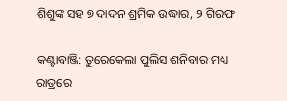ଶିଶୁଙ୍କ ସହ ୭ ଦାଦନ ଶ୍ରମିକ ଉଦ୍ଧାର, ୨ ଗିରଫ

କଣ୍ଟାବାଞ୍ଜି: ତୁରେକେଲା ପୁଲିସ ଶନିବାର ମଧ୍ୟ ରାତ୍ରରେ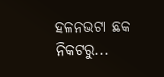ହଳନଭଟା ଛକ ନିକଟରୁ...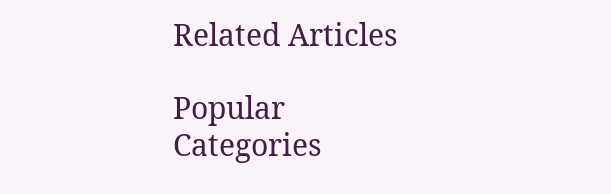Related Articles

Popular Categories